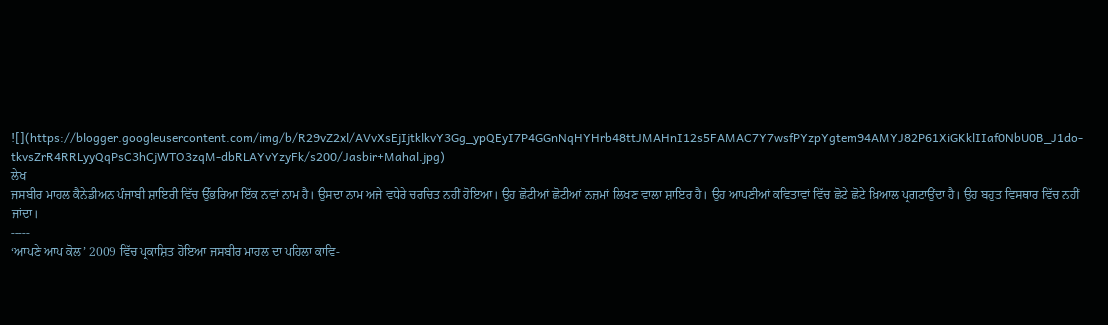![](https://blogger.googleusercontent.com/img/b/R29vZ2xl/AVvXsEjIjtklkvY3Gg_ypQEyI7P4GGnNqHYHrb48ttJMAHnI12s5FAMAC7Y7wsfPYzpYgtem94AMYJ82P61XiGKklIIaf0NbU0B_J1do-tkvsZrR4RRLyyQqPsC3hCjWTO3zqM-dbRLAYvYzyFk/s200/Jasbir+Mahal.jpg)
ਲੇਖ
ਜਸਬੀਰ ਮਾਹਲ ਕੈਨੇਡੀਅਨ ਪੰਜਾਬੀ ਸ਼ਾਇਰੀ ਵਿੱਚ ਉੱਭਰਿਆ ਇੱਕ ਨਵਾਂ ਨਾਮ ਹੈ। ਉਸਦਾ ਨਾਮ ਅਜੇ ਵਧੇਰੇ ਚਰਚਿਤ ਨਹੀਂ ਹੋਇਆ। ਉਹ ਛੋਟੀਆਂ ਛੋਟੀਆਂ ਨਜ਼ਮਾਂ ਲਿਖਣ ਵਾਲਾ ਸ਼ਾਇਰ ਹੈ। ਉਹ ਆਪਣੀਆਂ ਕਵਿਤਾਵਾਂ ਵਿੱਚ ਛੋਟੇ ਛੋਟੇ ਖ਼ਿਆਲ ਪ੍ਰਗਟਾਉਂਦਾ ਹੈ। ਉਹ ਬਹੁਤ ਵਿਸਥਾਰ ਵਿੱਚ ਨਹੀਂ ਜਾਂਦਾ।
-----
‘ਆਪਣੇ ਆਪ ਕੋਲ’ 2009 ਵਿੱਚ ਪ੍ਰਕਾਸ਼ਿਤ ਹੋਇਆ ਜਸਬੀਰ ਮਾਹਲ ਦਾ ਪਹਿਲਾ ਕਾਵਿ-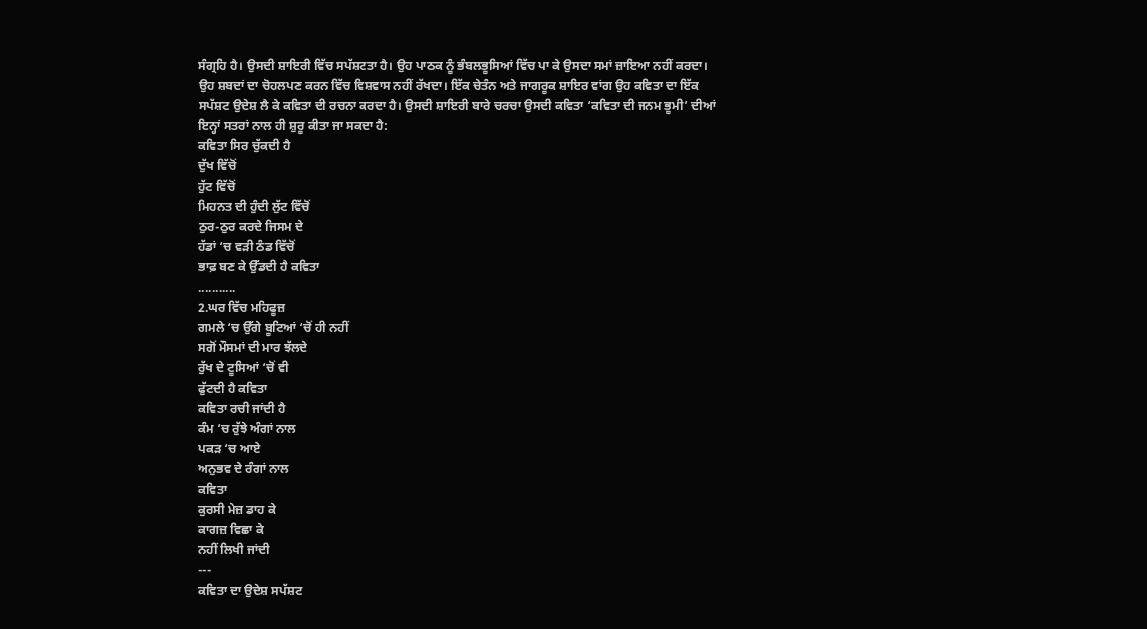ਸੰਗ੍ਰਹਿ ਹੈ। ਉਸਦੀ ਸ਼ਾਇਰੀ ਵਿੱਚ ਸਪੱਸ਼ਟਤਾ ਹੈ। ਉਹ ਪਾਠਕ ਨੂੰ ਭੰਬਲਭੂਸਿਆਂ ਵਿੱਚ ਪਾ ਕੇ ਉਸਦਾ ਸਮਾਂ ਜ਼ਾਇਆ ਨਹੀਂ ਕਰਦਾ। ਉਹ ਸ਼ਬਦਾਂ ਦਾ ਚੋਹਲਪਣ ਕਰਨ ਵਿੱਚ ਵਿਸ਼ਵਾਸ ਨਹੀਂ ਰੱਖਦਾ। ਇੱਕ ਚੇਤੰਨ ਅਤੇ ਜਾਗਰੂਕ ਸ਼ਾਇਰ ਵਾਂਗ ਉਹ ਕਵਿਤਾ ਦਾ ਇੱਕ ਸਪੱਸ਼ਟ ਉਦੇਸ਼ ਲੈ ਕੇ ਕਵਿਤਾ ਦੀ ਰਚਨਾ ਕਰਦਾ ਹੈ। ਉਸਦੀ ਸ਼ਾਇਰੀ ਬਾਰੇ ਚਰਚਾ ਉਸਦੀ ਕਵਿਤਾ ‘ਕਵਿਤਾ ਦੀ ਜਨਮ ਭੂਮੀ’ ਦੀਆਂ ਇਨ੍ਹਾਂ ਸਤਰਾਂ ਨਾਲ ਹੀ ਸ਼ੁਰੂ ਕੀਤਾ ਜਾ ਸਕਦਾ ਹੈ:
ਕਵਿਤਾ ਸਿਰ ਚੁੱਕਦੀ ਹੈ
ਦੁੱਖ ਵਿੱਚੋਂ
ਹੁੱਟ ਵਿੱਚੋਂ
ਮਿਹਨਤ ਦੀ ਹੁੰਦੀ ਲੁੱਟ ਵਿੱਚੋਂ
ਠੁਰ-ਠੁਰ ਕਰਦੇ ਜਿਸਮ ਦੇ
ਹੱਡਾਂ ‘ਚ ਵੜੀ ਠੰਡ ਵਿੱਚੋਂ
ਭਾਫ਼ ਬਣ ਕੇ ਉੱਡਦੀ ਹੈ ਕਵਿਤਾ
...........
2.ਘਰ ਵਿੱਚ ਮਹਿਫੂਜ਼
ਗਮਲੇ ‘ਚ ਉੱਗੇ ਬੂਟਿਆਂ ‘ਚੋਂ ਹੀ ਨਹੀਂ
ਸਗੋਂ ਮੌਸਮਾਂ ਦੀ ਮਾਰ ਝੱਲਦੇ
ਰੁੱਖ ਦੇ ਟੂਸਿਆਂ ‘ਚੋਂ ਵੀ
ਫੁੱਟਦੀ ਹੈ ਕਵਿਤਾ
ਕਵਿਤਾ ਰਚੀ ਜਾਂਦੀ ਹੈ
ਕੰਮ ‘ਚ ਰੁੱਝੇ ਅੰਗਾਂ ਨਾਲ
ਪਕੜ ‘ਚ ਆਏ
ਅਨੁਭਵ ਦੇ ਰੰਗਾਂ ਨਾਲ
ਕਵਿਤਾ
ਕੁਰਸੀ ਮੇਜ਼ ਡਾਹ ਕੇ
ਕਾਗਜ਼ ਵਿਛਾ ਕੇ
ਨਹੀਂ ਲਿਖੀ ਜਾਂਦੀ
---
ਕਵਿਤਾ ਦਾ ਉਦੇਸ਼ ਸਪੱਸ਼ਟ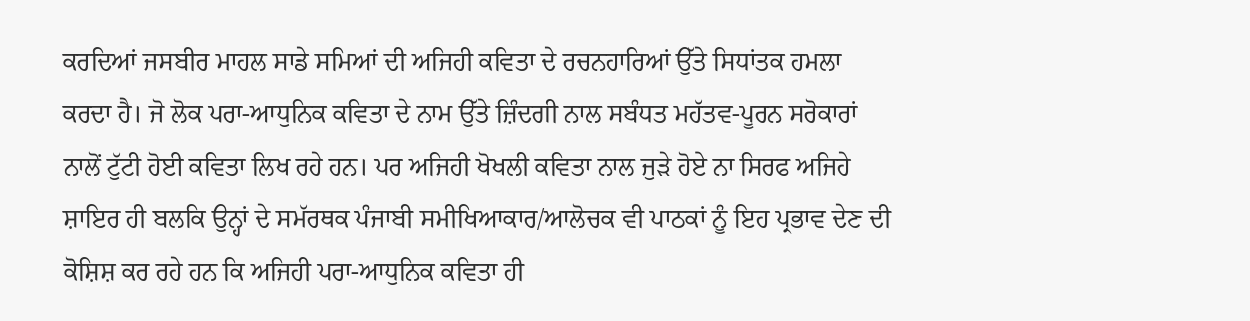ਕਰਦਿਆਂ ਜਸਬੀਰ ਮਾਹਲ ਸਾਡੇ ਸਮਿਆਂ ਦੀ ਅਜਿਹੀ ਕਵਿਤਾ ਦੇ ਰਚਨਹਾਰਿਆਂ ਉੱਤੇ ਸਿਧਾਂਤਕ ਹਮਲਾ ਕਰਦਾ ਹੈ। ਜੋ ਲੋਕ ਪਰਾ-ਆਧੁਨਿਕ ਕਵਿਤਾ ਦੇ ਨਾਮ ਉੱਤੇ ਜ਼ਿੰਦਗੀ ਨਾਲ ਸਬੰਧਤ ਮਹੱਤਵ-ਪੂਰਨ ਸਰੋਕਾਰਾਂ ਨਾਲੋਂ ਟੁੱਟੀ ਹੋਈ ਕਵਿਤਾ ਲਿਖ ਰਹੇ ਹਨ। ਪਰ ਅਜਿਹੀ ਖੋਖਲੀ ਕਵਿਤਾ ਨਾਲ ਜੁੜੇ ਹੋਏ ਨਾ ਸਿਰਫ ਅਜਿਹੇ ਸ਼ਾਇਰ ਹੀ ਬਲਕਿ ਉਨ੍ਹਾਂ ਦੇ ਸਮੱਰਥਕ ਪੰਜਾਬੀ ਸਮੀਖਿਆਕਾਰ/ਆਲੋਚਕ ਵੀ ਪਾਠਕਾਂ ਨੂੰ ਇਹ ਪ੍ਰਭਾਵ ਦੇਣ ਦੀ ਕੋਸ਼ਿਸ਼ ਕਰ ਰਹੇ ਹਨ ਕਿ ਅਜਿਹੀ ਪਰਾ-ਆਧੁਨਿਕ ਕਵਿਤਾ ਹੀ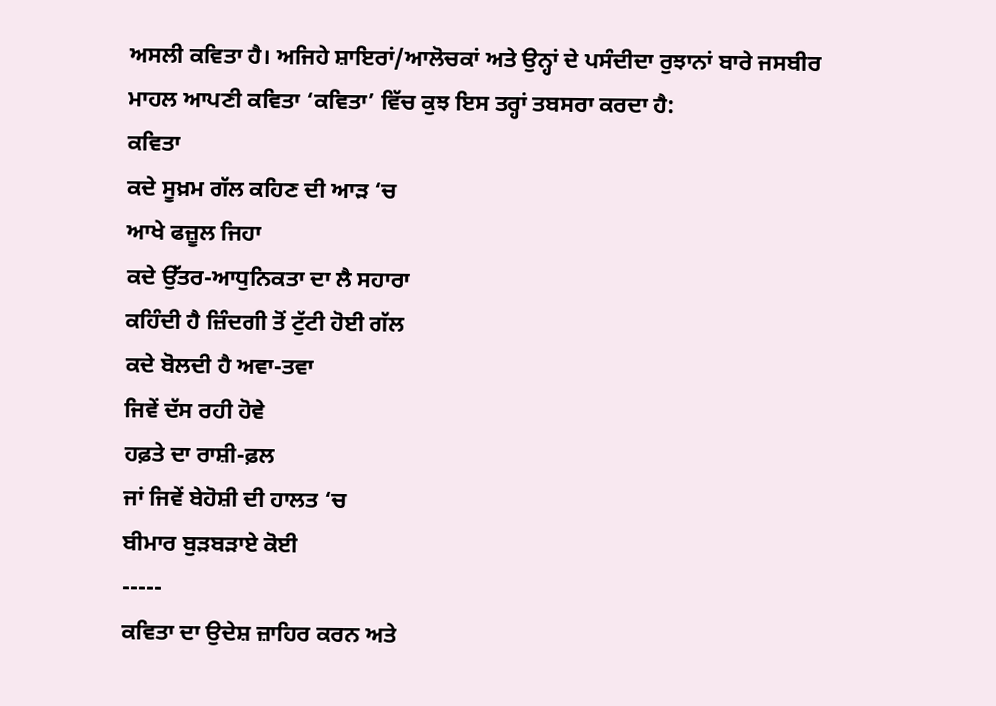ਅਸਲੀ ਕਵਿਤਾ ਹੈ। ਅਜਿਹੇ ਸ਼ਾਇਰਾਂ/ਆਲੋਚਕਾਂ ਅਤੇ ਉਨ੍ਹਾਂ ਦੇ ਪਸੰਦੀਦਾ ਰੁਝਾਨਾਂ ਬਾਰੇ ਜਸਬੀਰ ਮਾਹਲ ਆਪਣੀ ਕਵਿਤਾ ‘ਕਵਿਤਾ’ ਵਿੱਚ ਕੁਝ ਇਸ ਤਰ੍ਹਾਂ ਤਬਸਰਾ ਕਰਦਾ ਹੈ:
ਕਵਿਤਾ
ਕਦੇ ਸੂਖ਼ਮ ਗੱਲ ਕਹਿਣ ਦੀ ਆੜ ‘ਚ
ਆਖੇ ਫਜ਼ੂਲ ਜਿਹਾ
ਕਦੇ ਉੱਤਰ-ਆਧੁਨਿਕਤਾ ਦਾ ਲੈ ਸਹਾਰਾ
ਕਹਿੰਦੀ ਹੈ ਜ਼ਿੰਦਗੀ ਤੋਂ ਟੁੱਟੀ ਹੋਈ ਗੱਲ
ਕਦੇ ਬੋਲਦੀ ਹੈ ਅਵਾ-ਤਵਾ
ਜਿਵੇਂ ਦੱਸ ਰਹੀ ਹੋਵੇ
ਹਫ਼ਤੇ ਦਾ ਰਾਸ਼ੀ-ਫ਼ਲ
ਜਾਂ ਜਿਵੇਂ ਬੇਹੋਸ਼ੀ ਦੀ ਹਾਲਤ ‘ਚ
ਬੀਮਾਰ ਬੁੜਬੜਾਏ ਕੋਈ
-----
ਕਵਿਤਾ ਦਾ ਉਦੇਸ਼ ਜ਼ਾਹਿਰ ਕਰਨ ਅਤੇ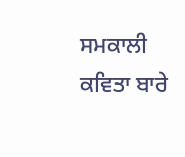ਸਮਕਾਲੀ ਕਵਿਤਾ ਬਾਰੇ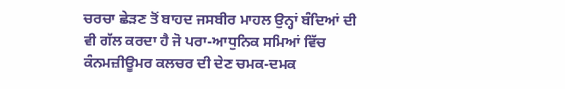ਚਰਚਾ ਛੇੜਣ ਤੋਂ ਬਾਹਦ ਜਸਬੀਰ ਮਾਹਲ ਉਨ੍ਹਾਂ ਬੰਦਿਆਂ ਦੀ ਵੀ ਗੱਲ ਕਰਦਾ ਹੈ ਜੋ ਪਰਾ-ਆਧੁਨਿਕ ਸਮਿਆਂ ਵਿੱਚ ਕੰਨਮਜ਼ੀਊਮਰ ਕਲਚਰ ਦੀ ਦੇਣ ਚਮਕ-ਦਮਕ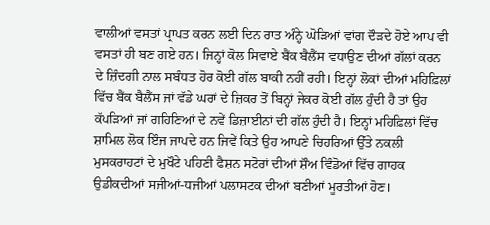ਵਾਲੀਆਂ ਵਸਤਾਂ ਪ੍ਰਾਪਤ ਕਰਨ ਲਈ ਦਿਨ ਰਾਤ ਅੰਨ੍ਹੇ ਘੋੜਿਆਂ ਵਾਂਗ ਦੌੜਦੇ ਹੋਏ ਆਪ ਵੀ ਵਸਤਾਂ ਹੀ ਬਣ ਗਏ ਹਨ। ਜਿਨ੍ਹਾਂ ਕੋਲ ਸਿਵਾਏ ਬੈਂਕ ਬੈਲੈਂਸ ਵਧਾਉਣ ਦੀਆਂ ਗੱਲਾਂ ਕਰਨ ਦੇ ਜ਼ਿੰਦਗੀ ਨਾਲ ਸਬੰਧਤ ਹੋਰ ਕੋਈ ਗੱਲ ਬਾਕੀ ਨਹੀਂ ਰਹੀ। ਇਨ੍ਹਾਂ ਲੋਕਾਂ ਦੀਆਂ ਮਹਿਫ਼ਿਲਾਂ ਵਿੱਚ ਬੈਂਕ ਬੈਲੈਂਸ ਜਾਂ ਵੱਡੇ ਘਰਾਂ ਦੇ ਜ਼ਿਕਰ ਤੋਂ ਬਿਨ੍ਹਾਂ ਜੇਕਰ ਕੋਈ ਗੱਲ ਹੁੰਦੀ ਹੈ ਤਾਂ ਉਹ ਕੱਪੜਿਆਂ ਜਾਂ ਗਹਿਣਿਆਂ ਦੇ ਨਵੇਂ ਡਿਜ਼ਾਈਨਾਂ ਦੀ ਗੱਲ ਹੁੰਦੀ ਹੈ। ਇਨ੍ਹਾਂ ਮਹਿਫ਼ਿਲਾਂ ਵਿੱਚ ਸ਼ਾਮਿਲ ਲੋਕ ਇੰਜ ਜਾਪਦੇ ਹਨ ਜਿਵੇਂ ਕਿਤੇ ਉਹ ਆਪਣੇ ਚਿਹਰਿਆਂ ਉੱਤੇ ਨਕਲੀ ਮੁਸਕਰਾਹਟਾਂ ਦੇ ਮੁਖੌਟੇ ਪਹਿਣੀ ਫੈਸ਼ਨ ਸਟੋਰਾਂ ਦੀਆਂ ਸ਼ੌਅ ਵਿੰਡੋਆਂ ਵਿੱਚ ਗਾਹਕ ਉਡੀਕਦੀਆਂ ਸਜੀਆਂ-ਧਜੀਆਂ ਪਲਾਸਟਕ ਦੀਆਂ ਬਣੀਆਂ ਮੂਰਤੀਆਂ ਹੋਣ।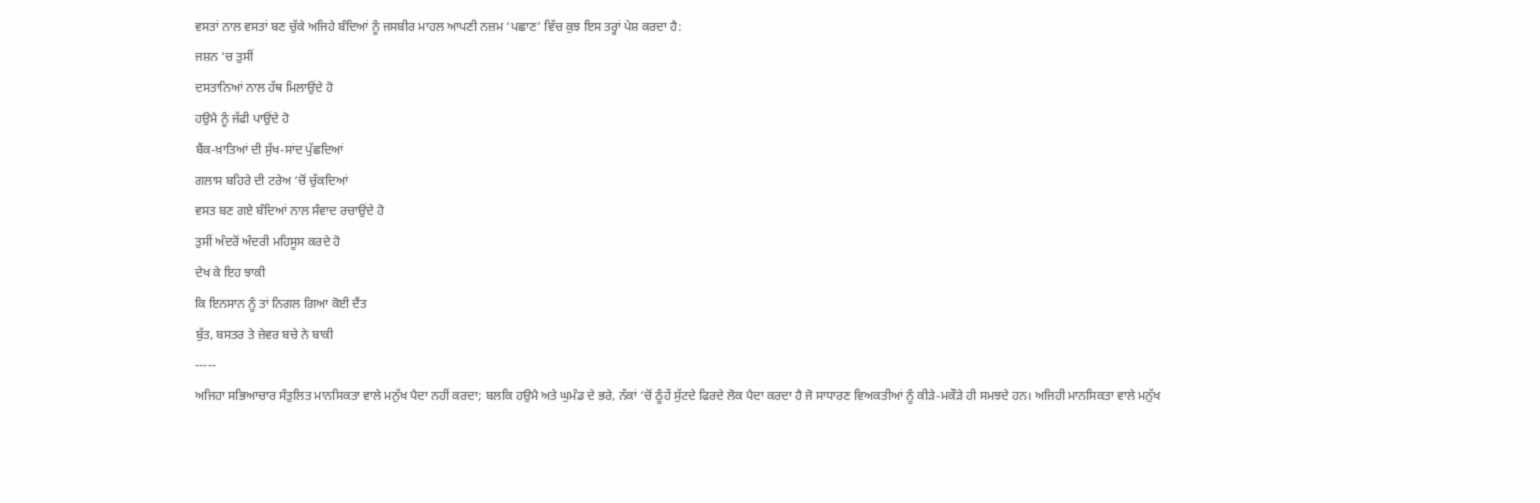ਵਸਤਾਂ ਨਾਲ ਵਸਤਾਂ ਬਣ ਚੁੱਕੇ ਅਜਿਹੇ ਬੰਦਿਆਂ ਨੂੰ ਜਸਬੀਰ ਮਾਹਲ ਆਪਣੀ ਨਜ਼ਮ ‘ਪਛਾਣ’ ਵਿੱਚ ਕੁਝ ਇਸ ਤਰ੍ਹਾਂ ਪੇਸ਼ ਕਰਦਾ ਹੈ:
ਜਸ਼ਨ ‘ਚ ਤੁਸੀਂ
ਦਸਤਾਨਿਆਂ ਨਾਲ ਹੱਥ ਮਿਲਾਉਂਦੇ ਹੋ
ਹਉਮੈ ਨੂੰ ਜੱਫੀ ਪਾਉਂਦੇ ਹੋ
ਬੈਂਕ-ਖ਼ਾਤਿਆਂ ਦੀ ਸੁੱਖ-ਸਾਂਦ ਪੁੱਛਦਿਆਂ
ਗਲਾਸ ਬਹਿਰੇ ਦੀ ਟਰੇਅ ‘ਚੋਂ ਚੁੱਕਦਿਆਂ
ਵਸਤ ਬਣ ਗਏ ਬੰਦਿਆਂ ਨਾਲ ਸੰਵਾਦ ਰਚਾਉਂਦੇ ਹੋ
ਤੁਸੀਂ ਅੰਦਰੋਂ ਅੰਦਰੀ ਮਹਿਸੂਸ ਕਰਦੇ ਹੋ
ਦੇਖ ਕੇ ਇਹ ਝਾਕੀ
ਕਿ ਇਨਸਾਨ ਨੂੰ ਤਾਂ ਨਿਗਲ ਗਿਆ ਕੋਈ ਦੈਂਤ
ਬੁੱਤ, ਬਸਤਰ ਤੇ ਜ਼ੇਵਰ ਬਚੇ ਨੇ ਬਾਕੀ
-----
ਅਜਿਹਾ ਸਭਿਆਚਾਰ ਸੰਤੁਲਿਤ ਮਾਨਸਿਕਤਾ ਵਾਲੇ ਮਨੁੱਖ ਪੈਦਾ ਨਹੀਂ ਕਰਦਾ; ਬਲਕਿ ਹਉਮੈ ਅਤੇ ਘੁਮੰਡ ਦੇ ਭਰੇ, ਨੱਕਾਂ ‘ਚੋਂ ਠੂੰਹੇਂ ਸੁੱਟਦੇ ਫਿਰਦੇ ਲੋਕ ਪੈਦਾ ਕਰਦਾ ਹੈ ਜੋ ਸਾਧਾਰਣ ਵਿਅਕਤੀਆਂ ਨੂੰ ਕੀੜੇ-ਮਕੌੜੇ ਹੀ ਸਮਝਦੇ ਹਨ। ਅਜਿਹੀ ਮਾਨਸਿਕਤਾ ਵਾਲੇ ਮਨੁੱਖ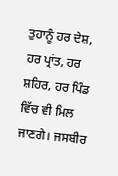ਤੁਹਾਨੂੰ ਹਰ ਦੇਸ਼, ਹਰ ਪ੍ਰਾਂਤ, ਹਰ ਸ਼ਹਿਰ, ਹਰ ਪਿੰਡ ਵਿੱਚ ਵੀ ਮਿਲ ਜਾਣਗੇ। ਜਸਬੀਰ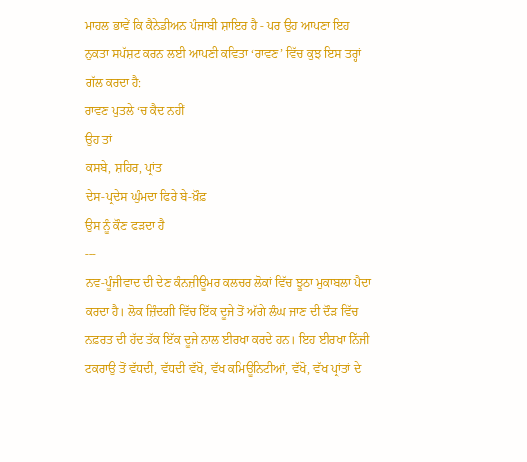ਮਾਹਲ ਭਾਵੇਂ ਕਿ ਕੈਨੇਡੀਅਨ ਪੰਜਾਬੀ ਸ਼ਾਇਰ ਹੈ - ਪਰ ਉਹ ਆਪਣਾ ਇਹ ਨੁਕਤਾ ਸਪੱਸ਼ਟ ਕਰਨ ਲਈ ਆਪਣੀ ਕਵਿਤਾ ‘ਰਾਵਣ’ ਵਿੱਚ ਕੁਝ ਇਸ ਤਰ੍ਹਾਂ ਗੱਲ ਕਰਦਾ ਹੈ:
ਰਾਵਣ ਪੁਤਲੇ ‘ਚ ਕੈਦ ਨਹੀਂ
ਉਹ ਤਾਂ
ਕਸਬੇ, ਸ਼ਹਿਰ, ਪ੍ਰਾਂਤ
ਦੇਸ-ਪ੍ਰਦੇਸ ਘੁੰਮਦਾ ਫਿਰੇ ਬੇ-ਖ਼ੌਫ਼
ਉਸ ਨੂੰ ਕੌਣ ਫੜਦਾ ਹੈ
---
ਨਵ-ਪੂੰਜੀਵਾਦ ਦੀ ਦੇਣ ਕੰਨਜ਼ੀਊਮਰ ਕਲਚਰ ਲੋਕਾਂ ਵਿੱਚ ਝੂਠਾ ਮੁਕਾਬਲਾ ਪੈਦਾ ਕਰਦਾ ਹੈ। ਲੋਕ ਜ਼ਿੰਦਗੀ ਵਿੱਚ ਇੱਕ ਦੂਜੇ ਤੋਂ ਅੱਗੇ ਲੰਘ ਜਾਣ ਦੀ ਦੌੜ ਵਿੱਚ ਨਫ਼ਰਤ ਦੀ ਹੱਦ ਤੱਕ ਇੱਕ ਦੂਜੇ ਨਾਲ ਈਰਖਾ ਕਰਦੇ ਹਨ। ਇਹ ਈਰਖਾ ਨਿੱਜੀ ਟਕਰਾਉ ਤੋਂ ਵੱਧਦੀ, ਵੱਧਦੀ ਵੱਖੋ, ਵੱਖ ਕਮਿਊਨਿਟੀਆਂ, ਵੱਖੋ, ਵੱਖ ਪ੍ਰਾਂਤਾਂ ਦੇ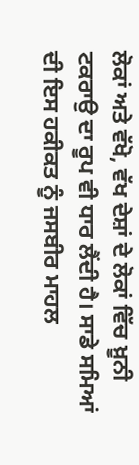ਲੋਕਾਂ ਅਤੇ ਵੱਖੋ, ਵੱਖ ਦੇਸ਼ਾਂ ਦੇ ਲੋਕਾਂ ਵਿੱਚ ਖ਼ੂਨੀ ਟਕਰਾਉ ਦਾ ਰੂਪ ਵੀ ਧਾਰ ਲੈਂਦੀ ਹੈ। ਸਾਡੇ ਸਮਿਆਂ ਦੀ ਇਸ ਹਕੀਕਤ ਨੂੰ ਜਸਬੀਰ ਮਾਹਲ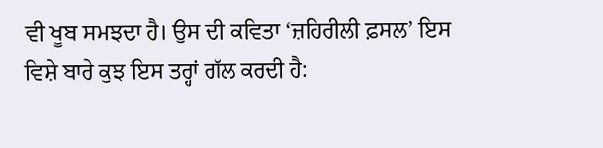ਵੀ ਖੂਬ ਸਮਝਦਾ ਹੈ। ਉਸ ਦੀ ਕਵਿਤਾ ‘ਜ਼ਹਿਰੀਲੀ ਫ਼ਸਲ’ ਇਸ ਵਿਸ਼ੇ ਬਾਰੇ ਕੁਝ ਇਸ ਤਰ੍ਹਾਂ ਗੱਲ ਕਰਦੀ ਹੈ: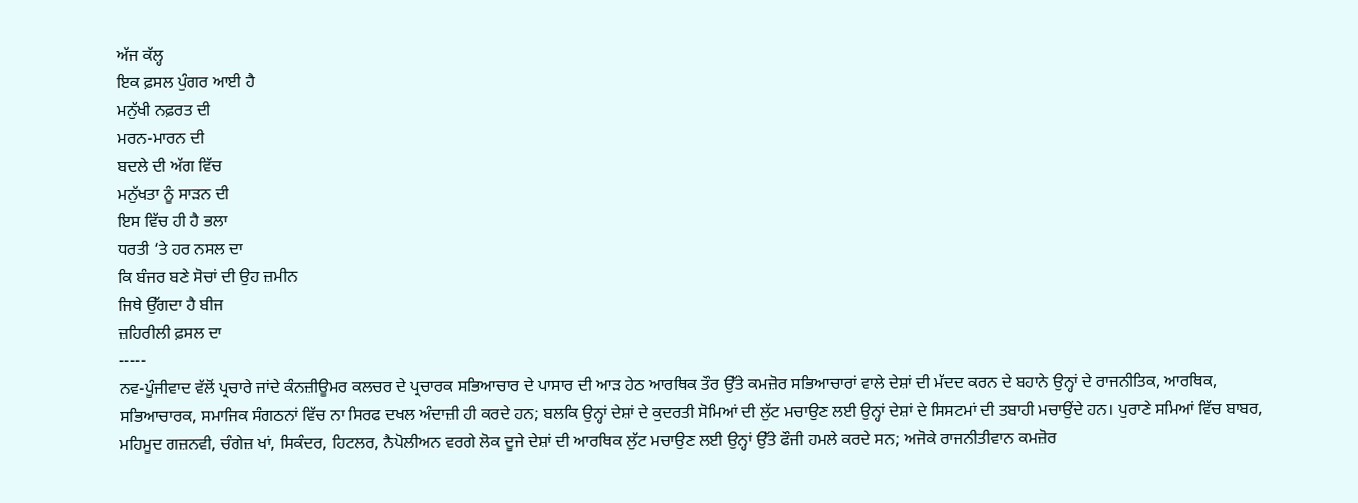ਅੱਜ ਕੱਲ੍ਹ
ਇਕ ਫ਼ਸਲ ਪੁੰਗਰ ਆਈ ਹੈ
ਮਨੁੱਖੀ ਨਫ਼ਰਤ ਦੀ
ਮਰਨ-ਮਾਰਨ ਦੀ
ਬਦਲੇ ਦੀ ਅੱਗ ਵਿੱਚ
ਮਨੁੱਖਤਾ ਨੂੰ ਸਾੜਨ ਦੀ
ਇਸ ਵਿੱਚ ਹੀ ਹੈ ਭਲਾ
ਧਰਤੀ ‘ਤੇ ਹਰ ਨਸਲ ਦਾ
ਕਿ ਬੰਜਰ ਬਣੇ ਸੋਚਾਂ ਦੀ ਉਹ ਜ਼ਮੀਨ
ਜਿਥੇ ਉੱਗਦਾ ਹੈ ਬੀਜ
ਜ਼ਹਿਰੀਲੀ ਫ਼ਸਲ ਦਾ
-----
ਨਵ-ਪੂੰਜੀਵਾਦ ਵੱਲੋਂ ਪ੍ਰਚਾਰੇ ਜਾਂਦੇ ਕੰਨਜ਼ੀਊਮਰ ਕਲਚਰ ਦੇ ਪ੍ਰਚਾਰਕ ਸਭਿਆਚਾਰ ਦੇ ਪਾਸਾਰ ਦੀ ਆੜ ਹੇਠ ਆਰਥਿਕ ਤੌਰ ਉੱਤੇ ਕਮਜ਼ੋਰ ਸਭਿਆਚਾਰਾਂ ਵਾਲੇ ਦੇਸ਼ਾਂ ਦੀ ਮੱਦਦ ਕਰਨ ਦੇ ਬਹਾਨੇ ਉਨ੍ਹਾਂ ਦੇ ਰਾਜਨੀਤਿਕ, ਆਰਥਿਕ, ਸਭਿਆਚਾਰਕ, ਸਮਾਜਿਕ ਸੰਗਠਨਾਂ ਵਿੱਚ ਨਾ ਸਿਰਫ ਦਖਲ ਅੰਦਾਜ਼ੀ ਹੀ ਕਰਦੇ ਹਨ; ਬਲਕਿ ਉਨ੍ਹਾਂ ਦੇਸ਼ਾਂ ਦੇ ਕੁਦਰਤੀ ਸੋਮਿਆਂ ਦੀ ਲੁੱਟ ਮਚਾਉਣ ਲਈ ਉਨ੍ਹਾਂ ਦੇਸ਼ਾਂ ਦੇ ਸਿਸਟਮਾਂ ਦੀ ਤਬਾਹੀ ਮਚਾਉਂਦੇ ਹਨ। ਪੁਰਾਣੇ ਸਮਿਆਂ ਵਿੱਚ ਬਾਬਰ, ਮਹਿਮੂਦ ਗਜ਼ਨਵੀ, ਚੰਗੇਜ਼ ਖਾਂ, ਸਿਕੰਦਰ, ਹਿਟਲਰ, ਨੈਪੋਲੀਅਨ ਵਰਗੇ ਲੋਕ ਦੂਜੇ ਦੇਸ਼ਾਂ ਦੀ ਆਰਥਿਕ ਲੁੱਟ ਮਚਾਉਣ ਲਈ ਉਨ੍ਹਾਂ ਉੱਤੇ ਫੌਜੀ ਹਮਲੇ ਕਰਦੇ ਸਨ; ਅਜੋਕੇ ਰਾਜਨੀਤੀਵਾਨ ਕਮਜ਼ੋਰ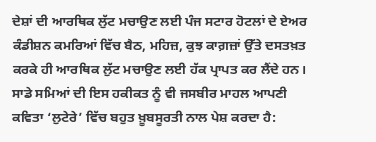ਦੇਸ਼ਾਂ ਦੀ ਆਰਥਿਕ ਲੁੱਟ ਮਚਾਉਣ ਲਈ ਪੰਜ ਸਟਾਰ ਹੋਟਲਾਂ ਦੇ ਏਅਰ ਕੰਡੀਸ਼ਨ ਕਮਰਿਆਂ ਵਿੱਚ ਬੈਠ, ਮਹਿਜ਼, ਕੁਝ ਕਾਗ਼ਜ਼ਾਂ ਉੱਤੇ ਦਸਤਖ਼ਤ ਕਰਕੇ ਹੀ ਆਰਥਿਕ ਲੁੱਟ ਮਚਾਉਣ ਲਈ ਹੱਕ ਪ੍ਰਾਪਤ ਕਰ ਲੈਂਦੇ ਹਨ। ਸਾਡੇ ਸਮਿਆਂ ਦੀ ਇਸ ਹਕੀਕਤ ਨੂੰ ਵੀ ਜਸਬੀਰ ਮਾਹਲ ਆਪਣੀ ਕਵਿਤਾ ‘ਲੁਟੇਰੇ’ ਵਿੱਚ ਬਹੁਤ ਖ਼ੂਬਸੂਰਤੀ ਨਾਲ ਪੇਸ਼ ਕਰਦਾ ਹੈ: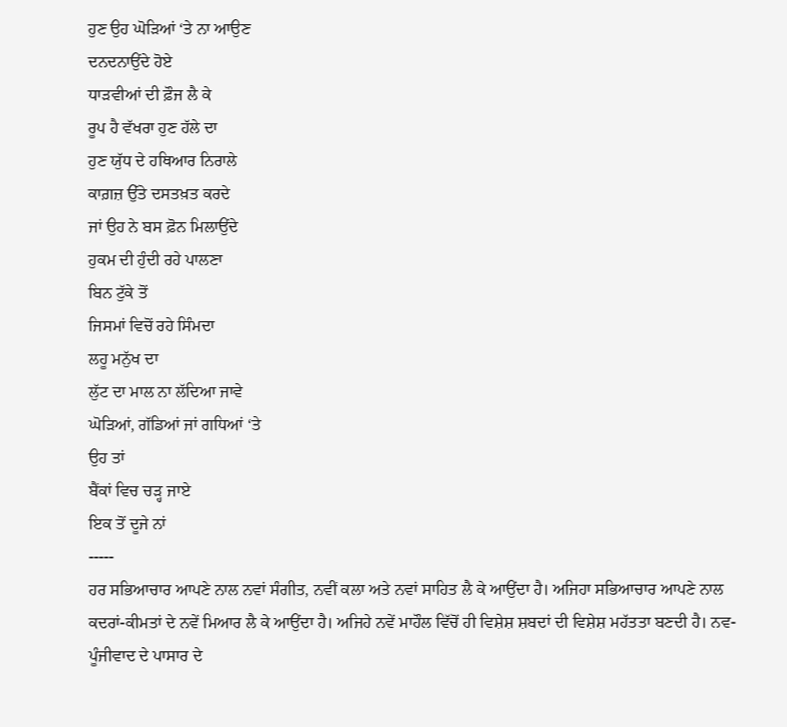ਹੁਣ ਉਹ ਘੋੜਿਆਂ ‘ਤੇ ਨਾ ਆਉਣ
ਦਨਦਨਾਉਂਦੇ ਹੋਏ
ਧਾੜਵੀਆਂ ਦੀ ਫ਼ੌਜ ਲੈ ਕੇ
ਰੂਪ ਹੈ ਵੱਖਰਾ ਹੁਣ ਹੱਲੇ ਦਾ
ਹੁਣ ਯੁੱਧ ਦੇ ਹਥਿਆਰ ਨਿਰਾਲੇ
ਕਾਗ਼ਜ਼ ਉੱਤੇ ਦਸਤਖ਼ਤ ਕਰਦੇ
ਜਾਂ ਉਹ ਨੇ ਬਸ ਫ਼ੋਨ ਮਿਲਾਉਂਦੇ
ਹੁਕਮ ਦੀ ਹੁੰਦੀ ਰਹੇ ਪਾਲਣਾ
ਬਿਨ ਟੁੱਕੇ ਤੋਂ
ਜਿਸਮਾਂ ਵਿਚੋਂ ਰਹੇ ਸਿੰਮਦਾ
ਲਹੂ ਮਨੁੱਖ ਦਾ
ਲੁੱਟ ਦਾ ਮਾਲ ਨਾ ਲੱਦਿਆ ਜਾਵੇ
ਘੋੜਿਆਂ, ਗੱਡਿਆਂ ਜਾਂ ਗਧਿਆਂ ‘ਤੇ
ਉਹ ਤਾਂ
ਬੈਂਕਾਂ ਵਿਚ ਚੜ੍ਹ ਜਾਏ
ਇਕ ਤੋਂ ਦੂਜੇ ਨਾਂ
-----
ਹਰ ਸਭਿਆਚਾਰ ਆਪਣੇ ਨਾਲ ਨਵਾਂ ਸੰਗੀਤ, ਨਵੀਂ ਕਲਾ ਅਤੇ ਨਵਾਂ ਸਾਹਿਤ ਲੈ ਕੇ ਆਉਂਦਾ ਹੈ। ਅਜਿਹਾ ਸਭਿਆਚਾਰ ਆਪਣੇ ਨਾਲ ਕਦਰਾਂ-ਕੀਮਤਾਂ ਦੇ ਨਵੇਂ ਮਿਆਰ ਲੈ ਕੇ ਆਉਂਦਾ ਹੈ। ਅਜਿਹੇ ਨਵੇਂ ਮਾਹੌਲ ਵਿੱਚੋਂ ਹੀ ਵਿਸ਼ੇਸ਼ ਸ਼ਬਦਾਂ ਦੀ ਵਿਸ਼ੇਸ਼ ਮਹੱਤਤਾ ਬਣਦੀ ਹੈ। ਨਵ-ਪੂੰਜੀਵਾਦ ਦੇ ਪਾਸਾਰ ਦੇ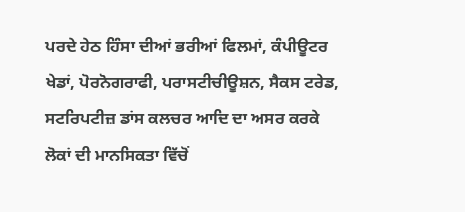ਪਰਦੇ ਹੇਠ ਹਿੰਸਾ ਦੀਆਂ ਭਰੀਆਂ ਫਿਲਮਾਂ, ਕੰਪੀਊਟਰ ਖੇਡਾਂ, ਪੋਰਨੋਗਰਾਫੀ, ਪਰਾਸਟੀਚੀਊਸ਼ਨ, ਸੈਕਸ ਟਰੇਡ, ਸਟਰਿਪਟੀਜ਼ ਡਾਂਸ ਕਲਚਰ ਆਦਿ ਦਾ ਅਸਰ ਕਰਕੇ ਲੋਕਾਂ ਦੀ ਮਾਨਸਿਕਤਾ ਵਿੱਚੋਂ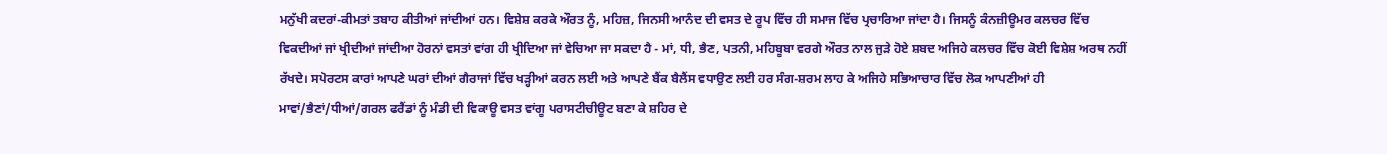ਮਨੁੱਖੀ ਕਦਰਾਂ-ਕੀਮਤਾਂ ਤਬਾਹ ਕੀਤੀਆਂ ਜਾਂਦੀਆਂ ਹਨ। ਵਿਸ਼ੇਸ਼ ਕਰਕੇ ਔਰਤ ਨੂੰ, ਮਹਿਜ਼, ਜਿਨਸੀ ਆਨੰਦ ਦੀ ਵਸਤ ਦੇ ਰੂਪ ਵਿੱਚ ਹੀ ਸਮਾਜ ਵਿੱਚ ਪ੍ਰਚਾਰਿਆ ਜਾਂਦਾ ਹੈ। ਜਿਸਨੂੰ ਕੰਨਜ਼ੀਊਮਰ ਕਲਚਰ ਵਿੱਚ ਵਿਕਦੀਆਂ ਜਾਂ ਖ੍ਰੀਦੀਆਂ ਜਾਂਦੀਆ ਹੋਰਨਾਂ ਵਸਤਾਂ ਵਾਂਗ ਹੀ ਖ੍ਰੀਦਿਆ ਜਾਂ ਵੇਚਿਆ ਜਾ ਸਕਦਾ ਹੈ - ਮਾਂ, ਧੀ, ਭੈਣ, ਪਤਨੀ, ਮਹਿਬੂਬਾ ਵਰਗੇ ਔਰਤ ਨਾਲ ਜੁੜੇ ਹੋਏ ਸ਼ਬਦ ਅਜਿਹੇ ਕਲਚਰ ਵਿੱਚ ਕੋਈ ਵਿਸ਼ੇਸ਼ ਅਰਥ ਨਹੀਂ ਰੱਖਦੇ। ਸਪੋਰਟਸ ਕਾਰਾਂ ਆਪਣੇ ਘਰਾਂ ਦੀਆਂ ਗੈਰਾਜਾਂ ਵਿੱਚ ਖੜ੍ਹੀਆਂ ਕਰਨ ਲਈ ਅਤੇ ਆਪਣੇ ਬੈਂਕ ਬੈਲੈਂਸ ਵਧਾਉਣ ਲਈ ਹਰ ਸੰਗ-ਸ਼ਰਮ ਲਾਹ ਕੇ ਅਜਿਹੇ ਸਭਿਆਚਾਰ ਵਿੱਚ ਲੋਕ ਆਪਣੀਆਂ ਹੀ ਮਾਵਾਂ/ਭੈਣਾਂ/ਧੀਆਂ/ਗਰਲ ਫਰੈਂਡਾਂ ਨੂੰ ਮੰਡੀ ਦੀ ਵਿਕਾਊ ਵਸਤ ਵਾਂਗੂ ਪਰਾਸਟੀਚੀਊਟ ਬਣਾ ਕੇ ਸ਼ਹਿਰ ਦੇ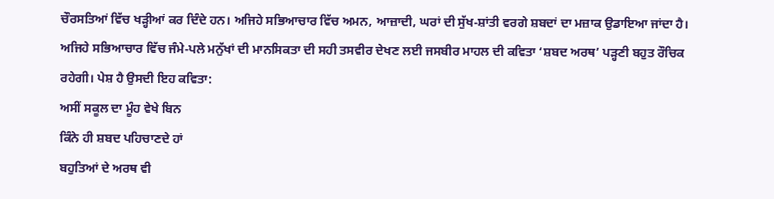ਚੌਰਸਤਿਆਂ ਵਿੱਚ ਖੜ੍ਹੀਆਂ ਕਰ ਦਿੰਦੇ ਹਨ। ਅਜਿਹੇ ਸਭਿਆਚਾਰ ਵਿੱਚ ਅਮਨ, ਆਜ਼ਾਦੀ, ਘਰਾਂ ਦੀ ਸੁੱਖ-ਸ਼ਾਂਤੀ ਵਰਗੇ ਸ਼ਬਦਾਂ ਦਾ ਮਜ਼ਾਕ ਉਡਾਇਆ ਜਾਂਦਾ ਹੈ। ਅਜਿਹੇ ਸਭਿਆਚਾਰ ਵਿੱਚ ਜੰਮੇ-ਪਲੇ ਮਨੁੱਖਾਂ ਦੀ ਮਾਨਸਿਕਤਾ ਦੀ ਸਹੀ ਤਸਵੀਰ ਦੇਖਣ ਲਈ ਜਸਬੀਰ ਮਾਹਲ ਦੀ ਕਵਿਤਾ ‘ਸ਼ਬਦ ਅਰਥ’ ਪੜ੍ਹਣੀ ਬਹੁਤ ਰੌਚਿਕ ਰਹੇਗੀ। ਪੇਸ਼ ਹੈ ਉਸਦੀ ਇਹ ਕਵਿਤਾ:
ਅਸੀਂ ਸਕੂਲ ਦਾ ਮੂੰਹ ਵੇਖੇ ਬਿਨ
ਕਿੰਨੇ ਹੀ ਸ਼ਬਦ ਪਹਿਚਾਣਦੇ ਹਾਂ
ਬਹੁਤਿਆਂ ਦੇ ਅਰਥ ਵੀ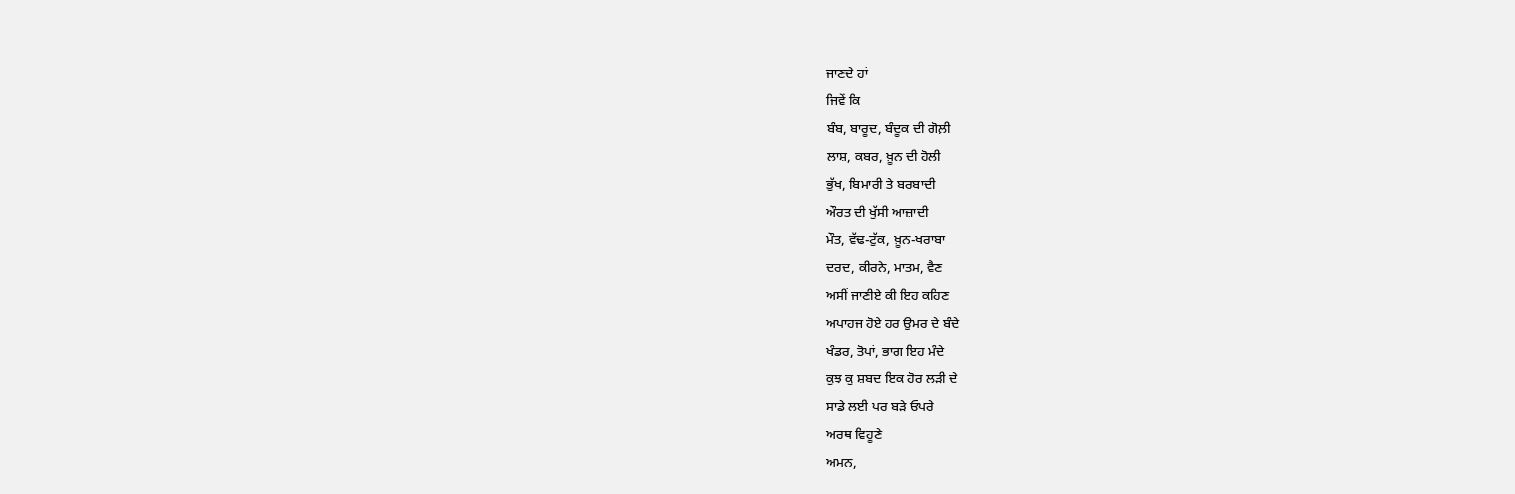ਜਾਣਦੇ ਹਾਂ
ਜਿਵੇਂ ਕਿ
ਬੰਬ, ਬਾਰੂਦ, ਬੰਦੂਕ ਦੀ ਗੋਲ਼ੀ
ਲਾਸ਼, ਕਬਰ, ਖ਼ੂਨ ਦੀ ਹੋਲੀ
ਭੁੱਖ, ਬਿਮਾਰੀ ਤੇ ਬਰਬਾਦੀ
ਔਰਤ ਦੀ ਖੁੱਸੀ ਆਜ਼ਾਦੀ
ਮੌਤ, ਵੱਢ-ਟੁੱਕ, ਖ਼ੂਨ-ਖਰਾਬਾ
ਦਰਦ, ਕੀਰਨੇ, ਮਾਤਮ, ਵੈਣ
ਅਸੀਂ ਜਾਣੀਏ ਕੀ ਇਹ ਕਹਿਣ
ਅਪਾਹਜ ਹੋਏ ਹਰ ਉਮਰ ਦੇ ਬੰਦੇ
ਖੰਡਰ, ਤੋਪਾਂ, ਭਾਗ ਇਹ ਮੰਦੇ
ਕੁਝ ਕੁ ਸ਼ਬਦ ਇਕ ਹੋਰ ਲੜੀ ਦੇ
ਸਾਡੇ ਲਈ ਪਰ ਬੜੇ ਓਪਰੇ
ਅਰਥ ਵਿਹੂਣੇ
ਅਮਨ,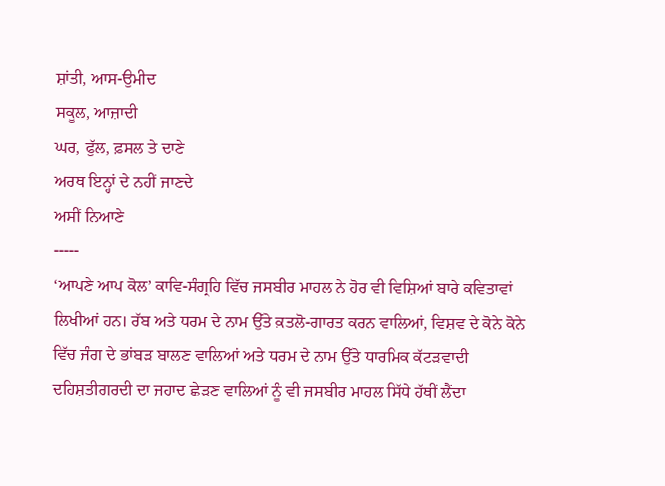ਸ਼ਾਂਤੀ, ਆਸ-ਉਮੀਦ
ਸਕੂਲ, ਆਜ਼ਾਦੀ
ਘਰ, ਫੁੱਲ, ਫ਼ਸਲ ਤੇ ਦਾਣੇ
ਅਰਥ ਇਨ੍ਹਾਂ ਦੇ ਨਹੀਂ ਜਾਣਦੇ
ਅਸੀਂ ਨਿਆਣੇ
-----
‘ਆਪਣੇ ਆਪ ਕੋਲ’ ਕਾਵਿ-ਸੰਗ੍ਰਹਿ ਵਿੱਚ ਜਸਬੀਰ ਮਾਹਲ ਨੇ ਹੋਰ ਵੀ ਵਿਸ਼ਿਆਂ ਬਾਰੇ ਕਵਿਤਾਵਾਂ ਲਿਖੀਆਂ ਹਨ। ਰੱਬ ਅਤੇ ਧਰਮ ਦੇ ਨਾਮ ਉੱਤੇ ਕ਼ਤਲੋ-ਗਾਰਤ ਕਰਨ ਵਾਲਿਆਂ, ਵਿਸ਼ਵ ਦੇ ਕੋਨੇ ਕੋਨੇ ਵਿੱਚ ਜੰਗ ਦੇ ਭਾਂਬੜ ਬਾਲਣ ਵਾਲਿਆਂ ਅਤੇ ਧਰਮ ਦੇ ਨਾਮ ਉੱਤੇ ਧਾਰਮਿਕ ਕੱਟੜਵਾਦੀ ਦਹਿਸ਼ਤੀਗਰਦੀ ਦਾ ਜਹਾਦ ਛੇੜਣ ਵਾਲਿਆਂ ਨੂੰ ਵੀ ਜਸਬੀਰ ਮਾਹਲ ਸਿੱਧੇ ਹੱਥੀਂ ਲੈਂਦਾ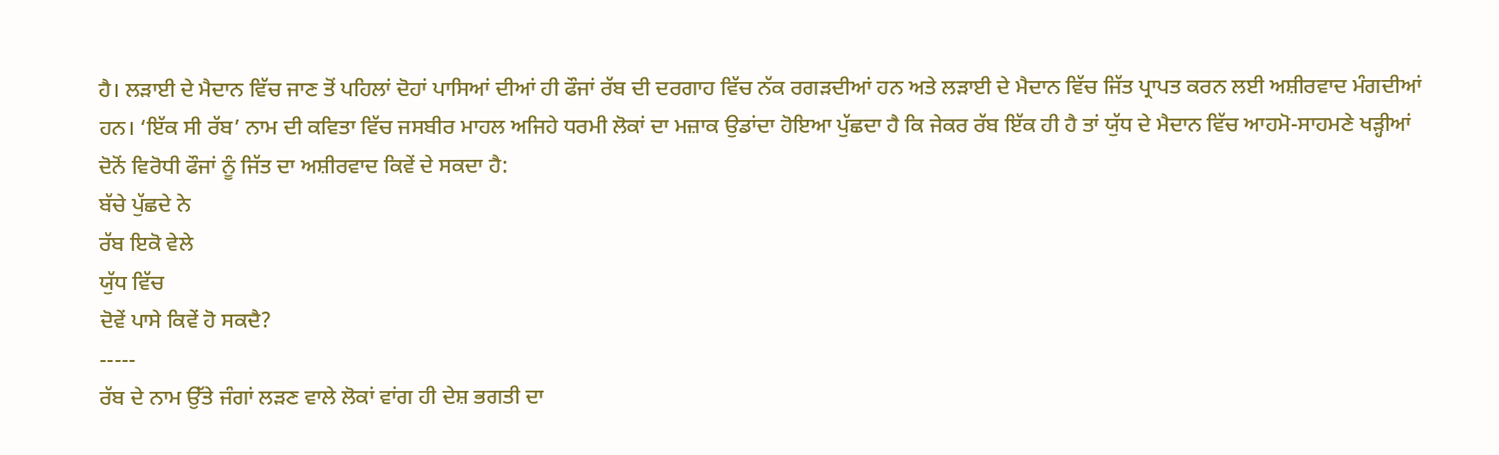ਹੈ। ਲੜਾਈ ਦੇ ਮੈਦਾਨ ਵਿੱਚ ਜਾਣ ਤੋਂ ਪਹਿਲਾਂ ਦੋਹਾਂ ਪਾਸਿਆਂ ਦੀਆਂ ਹੀ ਫੌਜਾਂ ਰੱਬ ਦੀ ਦਰਗਾਹ ਵਿੱਚ ਨੱਕ ਰਗੜਦੀਆਂ ਹਨ ਅਤੇ ਲੜਾਈ ਦੇ ਮੈਦਾਨ ਵਿੱਚ ਜਿੱਤ ਪ੍ਰਾਪਤ ਕਰਨ ਲਈ ਅਸ਼ੀਰਵਾਦ ਮੰਗਦੀਆਂ ਹਨ। ‘ਇੱਕ ਸੀ ਰੱਬ’ ਨਾਮ ਦੀ ਕਵਿਤਾ ਵਿੱਚ ਜਸਬੀਰ ਮਾਹਲ ਅਜਿਹੇ ਧਰਮੀ ਲੋਕਾਂ ਦਾ ਮਜ਼ਾਕ ਉਡਾਂਦਾ ਹੋਇਆ ਪੁੱਛਦਾ ਹੈ ਕਿ ਜੇਕਰ ਰੱਬ ਇੱਕ ਹੀ ਹੈ ਤਾਂ ਯੁੱਧ ਦੇ ਮੈਦਾਨ ਵਿੱਚ ਆਹਮੋ-ਸਾਹਮਣੇ ਖੜ੍ਹੀਆਂ ਦੋਨੋਂ ਵਿਰੋਧੀ ਫੌਜਾਂ ਨੂੰ ਜਿੱਤ ਦਾ ਅਸ਼ੀਰਵਾਦ ਕਿਵੇਂ ਦੇ ਸਕਦਾ ਹੈ:
ਬੱਚੇ ਪੁੱਛਦੇ ਨੇ
ਰੱਬ ਇਕੋ ਵੇਲੇ
ਯੁੱਧ ਵਿੱਚ
ਦੋਵੇਂ ਪਾਸੇ ਕਿਵੇਂ ਹੋ ਸਕਦੈ?
-----
ਰੱਬ ਦੇ ਨਾਮ ਉੱਤੇ ਜੰਗਾਂ ਲੜਣ ਵਾਲੇ ਲੋਕਾਂ ਵਾਂਗ ਹੀ ਦੇਸ਼ ਭਗਤੀ ਦਾ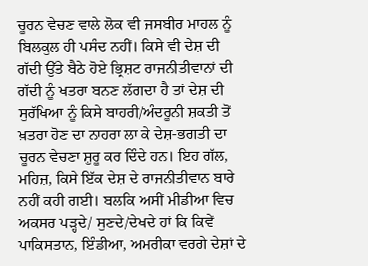ਚੂਰਨ ਵੇਚਣ ਵਾਲੇ ਲੋਕ ਵੀ ਜਸਬੀਰ ਮਾਹਲ ਨੂੰ ਬਿਲਕੁਲ ਹੀ ਪਸੰਦ ਨਹੀਂ। ਕਿਸੇ ਵੀ ਦੇਸ਼ ਦੀ ਗੱਦੀ ਉੱਤੇ ਬੈਠੇ ਹੋਏ ਭ੍ਰਿਸ਼ਟ ਰਾਜਨੀਤੀਵਾਨਾਂ ਦੀ ਗੱਦੀ ਨੂੰ ਖਤਰਾ ਬਨਣ ਲੱਗਦਾ ਹੈ ਤਾਂ ਦੇਸ਼ ਦੀ ਸੁਰੱਖਿਆ ਨੂੰ ਕਿਸੇ ਬਾਹਰੀ/ਅੰਦਰੂਨੀ ਸ਼ਕਤੀ ਤੋਂ ਖ਼ਤਰਾ ਹੋਣ ਦਾ ਨਾਹਰਾ ਲਾ ਕੇ ਦੇਸ਼-ਭਗਤੀ ਦਾ ਚੂਰਨ ਵੇਚਣਾ ਸ਼ੁਰੂ ਕਰ ਦਿੰਦੇ ਹਨ। ਇਹ ਗੱਲ, ਮਹਿਜ਼, ਕਿਸੇ ਇੱਕ ਦੇਸ਼ ਦੇ ਰਾਜਨੀਤੀਵਾਨ ਬਾਰੇ ਨਹੀਂ ਕਹੀ ਗਈ। ਬਲਕਿ ਅਸੀਂ ਮੀਡੀਆ ਵਿਚ ਅਕਸਰ ਪੜ੍ਹਦੇ/ ਸੁਣਦੇ/ਦੇਖਦੇ ਹਾਂ ਕਿ ਕਿਵੇਂ ਪਾਕਿਸਤਾਨ, ਇੰਡੀਆ, ਅਮਰੀਕਾ ਵਰਗੇ ਦੇਸ਼ਾਂ ਦੇ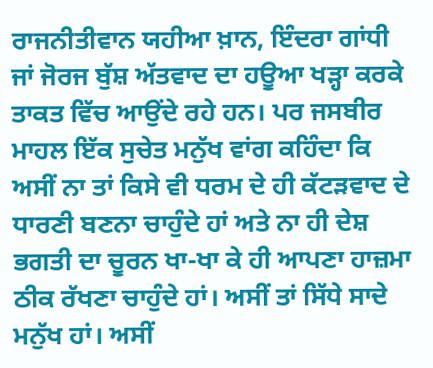ਰਾਜਨੀਤੀਵਾਨ ਯਹੀਆ ਖ਼ਾਨ, ਇੰਦਰਾ ਗਾਂਧੀ ਜਾਂ ਜੋਰਜ ਬੁੱਸ਼ ਅੱਤਵਾਦ ਦਾ ਹਊਆ ਖੜ੍ਹਾ ਕਰਕੇ ਤਾਕਤ ਵਿੱਚ ਆਉਂਦੇ ਰਹੇ ਹਨ। ਪਰ ਜਸਬੀਰ ਮਾਹਲ ਇੱਕ ਸੁਚੇਤ ਮਨੁੱਖ ਵਾਂਗ ਕਹਿੰਦਾ ਕਿ ਅਸੀਂ ਨਾ ਤਾਂ ਕਿਸੇ ਵੀ ਧਰਮ ਦੇ ਹੀ ਕੱਟੜਵਾਦ ਦੇ ਧਾਰਣੀ ਬਣਨਾ ਚਾਹੁੰਦੇ ਹਾਂ ਅਤੇ ਨਾ ਹੀ ਦੇਸ਼ ਭਗਤੀ ਦਾ ਚੂਰਨ ਖਾ-ਖਾ ਕੇ ਹੀ ਆਪਣਾ ਹਾਜ਼ਮਾ ਠੀਕ ਰੱਖਣਾ ਚਾਹੁੰਦੇ ਹਾਂ। ਅਸੀਂ ਤਾਂ ਸਿੱਧੇ ਸਾਦੇ ਮਨੁੱਖ ਹਾਂ। ਅਸੀਂ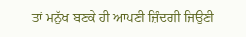ਤਾਂ ਮਨੁੱਖ ਬਣਕੇ ਹੀ ਆਪਣੀ ਜ਼ਿੰਦਗੀ ਜਿਉਣੀ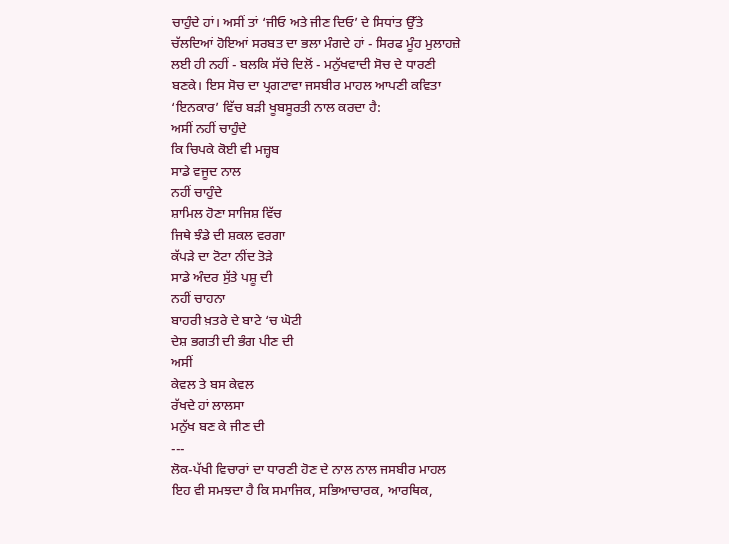ਚਾਹੁੰਦੇ ਹਾਂ। ਅਸੀਂ ਤਾਂ ‘ਜੀਓ ਅਤੇ ਜੀਣ ਦਿਓ’ ਦੇ ਸਿਧਾਂਤ ਉੱਤੇ ਚੱਲਦਿਆਂ ਹੋਇਆਂ ਸਰਬਤ ਦਾ ਭਲਾ ਮੰਗਦੇ ਹਾਂ - ਸਿਰਫ ਮੂੰਹ ਮੁਲਾਹਜ਼ੇ ਲਈ ਹੀ ਨਹੀਂ - ਬਲਕਿ ਸੱਚੇ ਦਿਲੋਂ - ਮਨੁੱਖਵਾਦੀ ਸੋਚ ਦੇ ਧਾਰਣੀ ਬਣਕੇ। ਇਸ ਸੋਚ ਦਾ ਪ੍ਰਗਟਾਵਾ ਜਸਬੀਰ ਮਾਹਲ ਆਪਣੀ ਕਵਿਤਾ ‘ਇਨਕਾਰ’ ਵਿੱਚ ਬੜੀ ਖੂਬਸੂਰਤੀ ਨਾਲ ਕਰਦਾ ਹੈ:
ਅਸੀਂ ਨਹੀਂ ਚਾਹੁੰਦੇ
ਕਿ ਚਿਪਕੇ ਕੋਈ ਵੀ ਮਜ਼੍ਹਬ
ਸਾਡੇ ਵਜੂਦ ਨਾਲ
ਨਹੀਂ ਚਾਹੁੰਦੇ
ਸ਼ਾਮਿਲ ਹੋਣਾ ਸਾਜਿਸ਼ ਵਿੱਚ
ਜਿਥੇ ਝੰਡੇ ਦੀ ਸ਼ਕਲ ਵਰਗਾ
ਕੱਪੜੇ ਦਾ ਟੋਟਾ ਨੀਂਦ ਤੋੜੇ
ਸਾਡੇ ਅੰਦਰ ਸੁੱਤੇ ਪਸ਼ੂ ਦੀ
ਨਹੀਂ ਚਾਹਨਾ
ਬਾਹਰੀ ਖ਼ਤਰੇ ਦੇ ਬਾਟੇ ‘ਚ ਘੋਟੀ
ਦੇਸ਼ ਭਗਤੀ ਦੀ ਭੰਗ ਪੀਣ ਦੀ
ਅਸੀਂ
ਕੇਵਲ ਤੇ ਬਸ ਕੇਵਲ
ਰੱਖਦੇ ਹਾਂ ਲਾਲਸਾ
ਮਨੁੱਖ ਬਣ ਕੇ ਜੀਣ ਦੀ
---
ਲੋਕ-ਪੱਖੀ ਵਿਚਾਰਾਂ ਦਾ ਧਾਰਣੀ ਹੋਣ ਦੇ ਨਾਲ ਨਾਲ ਜਸਬੀਰ ਮਾਹਲ ਇਹ ਵੀ ਸਮਝਦਾ ਹੈ ਕਿ ਸਮਾਜਿਕ, ਸਭਿਆਚਾਰਕ, ਆਰਥਿਕ,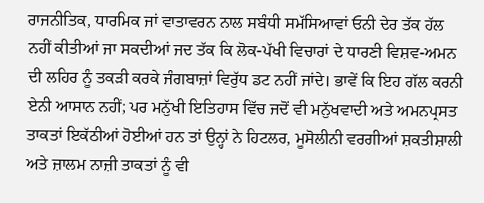ਰਾਜਨੀਤਿਕ, ਧਾਰਮਿਕ ਜਾਂ ਵਾਤਾਵਰਨ ਨਾਲ ਸਬੰਧੀ ਸਮੱਸਿਆਵਾਂ ਓਨੀ ਦੇਰ ਤੱਕ ਹੱਲ ਨਹੀਂ ਕੀਤੀਆਂ ਜਾ ਸਕਦੀਆਂ ਜਦ ਤੱਕ ਕਿ ਲੋਕ-ਪੱਖੀ ਵਿਚਾਰਾਂ ਦੇ ਧਾਰਣੀ ਵਿਸ਼ਵ-ਅਮਨ ਦੀ ਲਹਿਰ ਨੂੰ ਤਕੜੀ ਕਰਕੇ ਜੰਗਬਾਜ਼ਾਂ ਵਿਰੁੱਧ ਡਟ ਨਹੀਂ ਜਾਂਦੇ। ਭਾਵੇਂ ਕਿ ਇਹ ਗੱਲ ਕਰਨੀ ਏਨੀ ਆਸਾਨ ਨਹੀਂ; ਪਰ ਮਨੁੱਖੀ ਇਤਿਹਾਸ ਵਿੱਚ ਜਦੋਂ ਵੀ ਮਨੁੱਖਵਾਦੀ ਅਤੇ ਅਮਨਪ੍ਰਸਤ ਤਾਕਤਾਂ ਇਕੱਠੀਆਂ ਹੋਈਆਂ ਹਨ ਤਾਂ ਉਨ੍ਹਾਂ ਨੇ ਹਿਟਲਰ, ਮੂਸੋਲੀਨੀ ਵਰਗੀਆਂ ਸ਼ਕਤੀਸ਼ਾਲੀ ਅਤੇ ਜ਼ਾਲਮ ਨਾਜ਼ੀ ਤਾਕਤਾਂ ਨੂੰ ਵੀ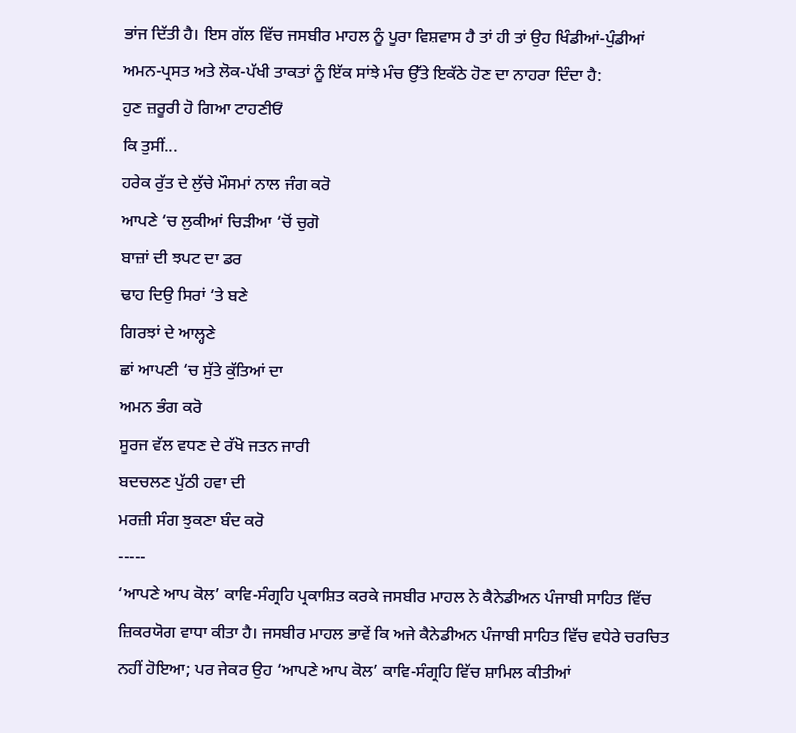ਭਾਂਜ ਦਿੱਤੀ ਹੈ। ਇਸ ਗੱਲ ਵਿੱਚ ਜਸਬੀਰ ਮਾਹਲ ਨੂੰ ਪੂਰਾ ਵਿਸ਼ਵਾਸ ਹੈ ਤਾਂ ਹੀ ਤਾਂ ਉਹ ਖਿੰਡੀਆਂ-ਪੁੰਡੀਆਂ ਅਮਨ-ਪ੍ਰਸਤ ਅਤੇ ਲੋਕ-ਪੱਖੀ ਤਾਕਤਾਂ ਨੂੰ ਇੱਕ ਸਾਂਝੇ ਮੰਚ ਉੱਤੇ ਇਕੱਠੇ ਹੋਣ ਦਾ ਨਾਹਰਾ ਦਿੰਦਾ ਹੈ:
ਹੁਣ ਜ਼ਰੂਰੀ ਹੋ ਗਿਆ ਟਾਹਣੀਓਂ
ਕਿ ਤੁਸੀਂ...
ਹਰੇਕ ਰੁੱਤ ਦੇ ਲੁੱਚੇ ਮੌਸਮਾਂ ਨਾਲ ਜੰਗ ਕਰੋ
ਆਪਣੇ ‘ਚ ਲੁਕੀਆਂ ਚਿੜੀਆ ‘ਚੋਂ ਚੁਗੋ
ਬਾਜ਼ਾਂ ਦੀ ਝਪਟ ਦਾ ਡਰ
ਢਾਹ ਦਿਉ ਸਿਰਾਂ ‘ਤੇ ਬਣੇ
ਗਿਰਝਾਂ ਦੇ ਆਲ੍ਹਣੇ
ਛਾਂ ਆਪਣੀ ‘ਚ ਸੁੱਤੇ ਕੁੱਤਿਆਂ ਦਾ
ਅਮਨ ਭੰਗ ਕਰੋ
ਸੂਰਜ ਵੱਲ ਵਧਣ ਦੇ ਰੱਖੋ ਜਤਨ ਜਾਰੀ
ਬਦਚਲਣ ਪੁੱਠੀ ਹਵਾ ਦੀ
ਮਰਜ਼ੀ ਸੰਗ ਝੁਕਣਾ ਬੰਦ ਕਰੋ
-----
‘ਆਪਣੇ ਆਪ ਕੋਲ’ ਕਾਵਿ-ਸੰਗ੍ਰਹਿ ਪ੍ਰਕਾਸ਼ਿਤ ਕਰਕੇ ਜਸਬੀਰ ਮਾਹਲ ਨੇ ਕੈਨੇਡੀਅਨ ਪੰਜਾਬੀ ਸਾਹਿਤ ਵਿੱਚ ਜ਼ਿਕਰਯੋਗ ਵਾਧਾ ਕੀਤਾ ਹੈ। ਜਸਬੀਰ ਮਾਹਲ ਭਾਵੇਂ ਕਿ ਅਜੇ ਕੈਨੇਡੀਅਨ ਪੰਜਾਬੀ ਸਾਹਿਤ ਵਿੱਚ ਵਧੇਰੇ ਚਰਚਿਤ ਨਹੀਂ ਹੋਇਆ; ਪਰ ਜੇਕਰ ਉਹ ‘ਆਪਣੇ ਆਪ ਕੋਲ’ ਕਾਵਿ-ਸੰਗ੍ਰਹਿ ਵਿੱਚ ਸ਼ਾਮਿਲ ਕੀਤੀਆਂ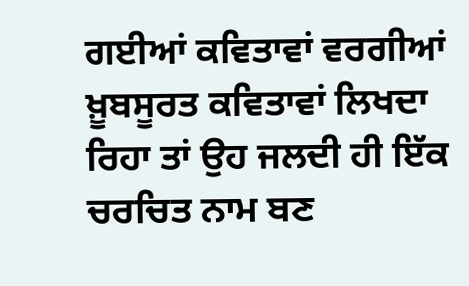ਗਈਆਂ ਕਵਿਤਾਵਾਂ ਵਰਗੀਆਂ ਖ਼ੂਬਸੂਰਤ ਕਵਿਤਾਵਾਂ ਲਿਖਦਾ ਰਿਹਾ ਤਾਂ ਉਹ ਜਲਦੀ ਹੀ ਇੱਕ ਚਰਚਿਤ ਨਾਮ ਬਣ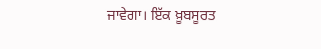ਜਾਵੇਗਾ। ਇੱਕ ਖ਼ੂਬਸੂਰਤ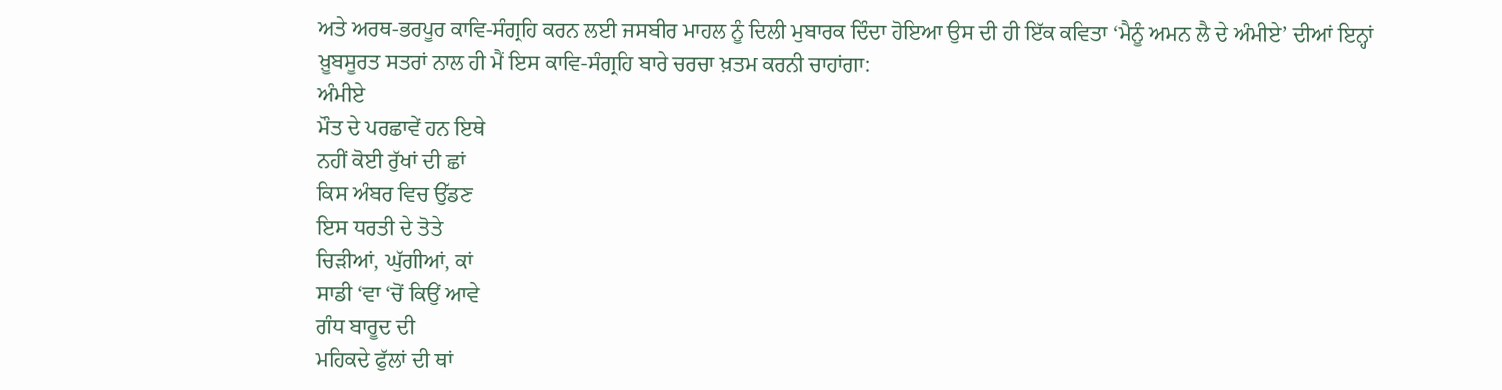ਅਤੇ ਅਰਥ-ਭਰਪੂਰ ਕਾਵਿ-ਸੰਗ੍ਰਹਿ ਕਰਨ ਲਈ ਜਸਬੀਰ ਮਾਹਲ ਨੂੰ ਦਿਲੀ ਮੁਬਾਰਕ ਦਿੰਦਾ ਹੋਇਆ ਉਸ ਦੀ ਹੀ ਇੱਕ ਕਵਿਤਾ ‘ਮੈਨੂੰ ਅਮਨ ਲੈ ਦੇ ਅੰਮੀਏ’ ਦੀਆਂ ਇਨ੍ਹਾਂ ਖ਼ੂਬਸੂਰਤ ਸਤਰਾਂ ਨਾਲ ਹੀ ਮੈਂ ਇਸ ਕਾਵਿ-ਸੰਗ੍ਰਹਿ ਬਾਰੇ ਚਰਚਾ ਖ਼ਤਮ ਕਰਨੀ ਚਾਹਾਂਗਾ:
ਅੰਮੀਏ
ਮੌਤ ਦੇ ਪਰਛਾਵੇਂ ਹਨ ਇਥੇ
ਨਹੀਂ ਕੋਈ ਰੁੱਖਾਂ ਦੀ ਛਾਂ
ਕਿਸ ਅੰਬਰ ਵਿਚ ਉੱਡਣ
ਇਸ ਧਰਤੀ ਦੇ ਤੋਤੇ
ਚਿੜੀਆਂ, ਘੁੱਗੀਆਂ, ਕਾਂ
ਸਾਡੀ ‘ਵਾ ‘ਚੋਂ ਕਿਉਂ ਆਵੇ
ਗੰਧ ਬਾਰੂਦ ਦੀ
ਮਹਿਕਦੇ ਫੁੱਲਾਂ ਦੀ ਥਾਂ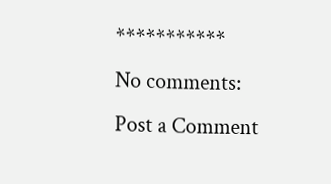***********
No comments:
Post a Comment